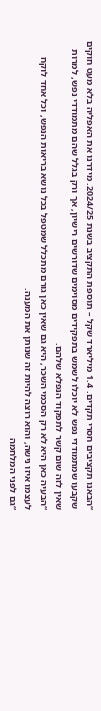“הבאנו תקציבים חסרי תקדים. 1.4 מיליארד שקל – תוספת התקציב בשנת 2024/25. מידרנו את האפליה בלא מעט חוקים שקבעו שמתמודדי נפש לא יוכלו לשמש בתפקידים מסוימים שדורשים רישיון, אך ורק בגלל שהם מתמודדי נפש, למרות שאין לזה שום קשר לתפקוד הנפלא שלהם.
“הבעיה כאן היא לא רק הסכמי השכר, היא גם שאין כאן גורם מתכלל שמטפל בכל נושא בריאות הנפש, וכל אחד לוקח לעצמו איזו נישה, והוא רוצה להיות זה שנותן את המענה.
“גם לפני המלחמה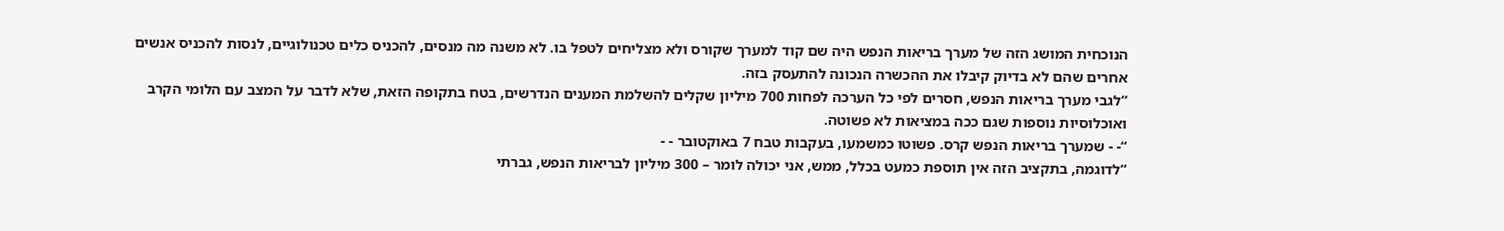הנוכחית המושג הזה של מערך בריאות הנפש היה שם קוד למערך שקורס ולא מצליחים לטפל בו. לא משנה מה מנסים, להכניס כלים טכנולוגיים, לנסות להכניס אנשים אחרים שהם לא בדיוק קיבלו את ההכשרה הנכונה להתעסק בזה.
“לגבי מערך בריאות הנפש, חסרים לפי כל הערכה לפחות 700 מיליון שקלים להשלמת המענים הנדרשים, בטח בתקופה הזאת, שלא לדבר על המצב עם הלומי הקרב ואוכלוסיות נוספות שגם ככה במציאות לא פשוטה.
“- - שמערך בריאות הנפש קרס. פשוטו כמשמעו, בעקבות טבח 7 באוקטובר - -
“לדוגמה, בתקציב הזה אין תוספת כמעט בכלל, ממש, אני יכולה לומר – 300 מיליון לבריאות הנפש, גברתי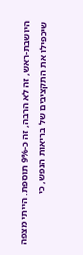היושבת-ראש, זה לא הרבה, זה כ-9% תוספת. הייתי מצפה שיכפילו את התקציבים של בריאות הנפש, כי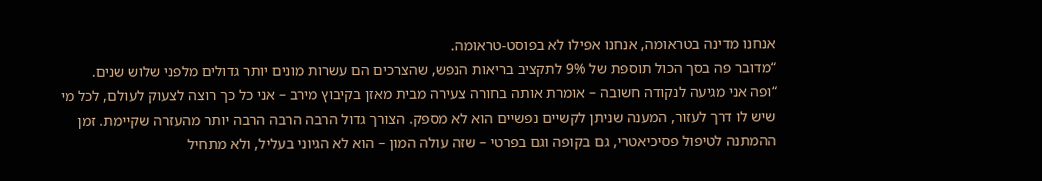אנחנו מדינה בטראומה, אנחנו אפילו לא בפוסט-טראומה.
“מדובר פה בסך הכול תוספת של 9% לתקציב בריאות הנפש, שהצרכים הם עשרות מונים יותר גדולים מלפני שלוש שנים.
“ופה אני מגיעה לנקודה חשובה – אומרת אותה בחורה צעירה מבית מאזן בקיבוץ מירב – אני כל כך רוצה לצעוק לעולם, לכל מי שיש לו דרך לעזור, המענה שניתן לקשיים נפשיים הוא לא מספק. הצורך גדול הרבה הרבה הרבה יותר מהעזרה שקיימת. זמן ההמתנה לטיפול פסיכיאטרי, גם בקופה וגם בפרטי – שזה עולה המון – הוא לא הגיוני בעליל, ולא מתחיל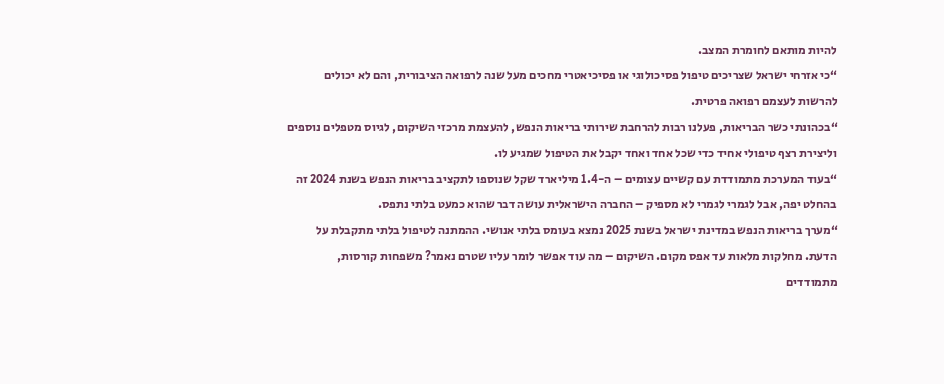להיות מותאם לחומרת המצב.
“כי אזרחי ישראל שצריכים טיפול פסיכולוגי או פסיכיאטרי מחכים מעל שנה לרפואה הציבורית, והם לא יכולים להרשות לעצמם רפואה פרטית.
“בכהונתי כשר הבריאות, פעלנו רבות להרחבת שירותי בריאות הנפש, להעצמת מרכזי השיקום, לגיוס מטפלים נוספים וליצירת רצף טיפולי אחיד כדי שכל אחד ואחד יקבל את הטיפול שמגיע לו.
“בעוד המערכת מתמודדת עם קשיים עצומים – ה-1.4 מיליארד שקל שנוספו לתקציב בריאות הנפש בשנת 2024 זה בהחלט יפה, אבל לגמרי לגמרי לא מספיק – החברה הישראלית עושה דבר שהוא כמעט בלתי נתפס.
“מערך בריאות הנפש במדינת ישראל בשנת 2025 נמצא בעומס בלתי אנושי. ההמתנה לטיפול בלתי מתקבלת על הדעת. מחלקות מלאות עד אפס מקום. השיקום – מה עוד אפשר לומר עליו שטרם נאמר? משפחות קורסות, מתמודדים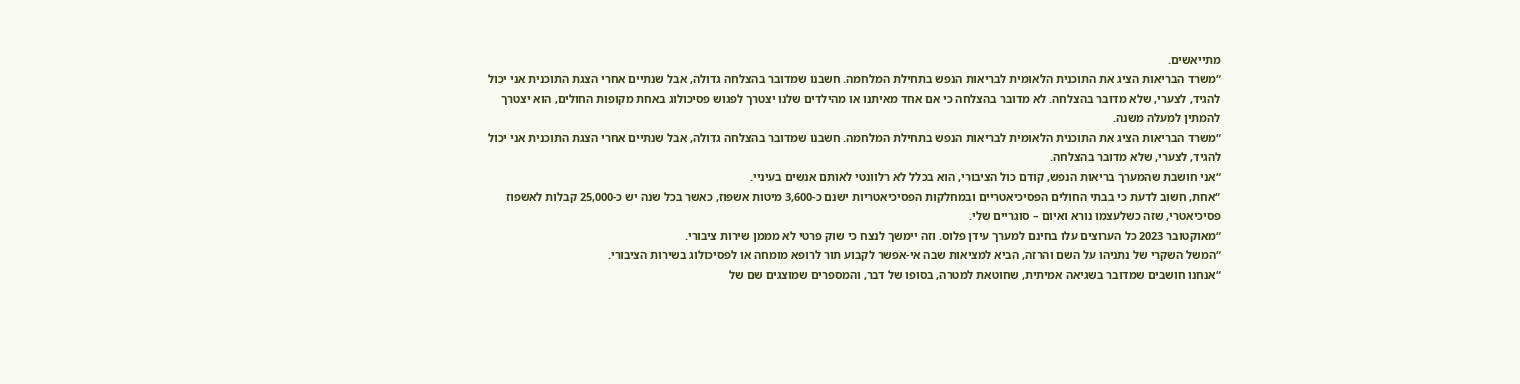מתייאשים.
“משרד הבריאות הציג את התוכנית הלאומית לבריאות הנפש בתחילת המלחמה. חשבנו שמדובר בהצלחה גדולה, אבל שנתיים אחרי הצגת התוכנית אני יכול להגיד, לצערי, שלא מדובר בהצלחה. לא מדובר בהצלחה כי אם אחד מאיתנו או מהילדים שלנו יצטרך לפגוש פסיכולוג באחת מקופות החולים, הוא יצטרך להמתין למעלה משנה.
“משרד הבריאות הציג את התוכנית הלאומית לבריאות הנפש בתחילת המלחמה. חשבנו שמדובר בהצלחה גדולה, אבל שנתיים אחרי הצגת התוכנית אני יכול להגיד, לצערי, שלא מדובר בהצלחה.
“אני חושבת שהמערך בריאות הנפש, קודם כול הציבורי, הוא בכלל לא רלוונטי לאותם אנשים בעיניי.
“אחת, חשוב לדעת כי בבתי החולים הפסיכיאטריים ובמחלקות הפסיכיאטריות ישנם כ-3,600 מיטות אשפוז, כאשר בכל שנה יש כ-25,000 קבלות לאשפוז פסיכיאטרי, שזה כשלעצמו נורא ואיום – סוגריים שלי.
“מאוקטובר 2023 כל הערוצים עלו בחינם למערך עידן פלוס. וזה יימשך לנצח כי שוק פרטי לא מממן שירות ציבורי.
“המשל השקרי של נתניהו על השם והרזה, הביא למציאות שבה אי-אפשר לקבוע תור לרופא מומחה או לפסיכולוג בשירות הציבורי.
“אנחנו חושבים שמדובר בשגיאה אמיתית, שחוטאת למטרה, בסופו של דבר, והמספרים שמוצגים שם של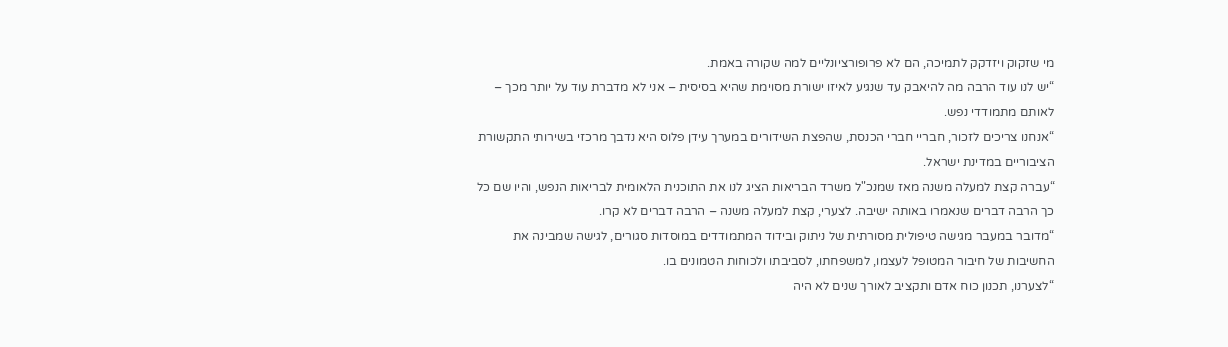מי שזקוק ויזדקק לתמיכה, הם לא פרופורציונליים למה שקורה באמת.
“יש לנו עוד הרבה מה להיאבק עד שנגיע לאיזו ישורת מסוימת שהיא בסיסית – אני לא מדברת עוד על יותר מכך – לאותם מתמודדי נפש.
“אנחנו צריכים לזכור, חבריי חברי הכנסת, שהפצת השידורים במערך עידן פלוס היא נדבך מרכזי בשירותי התקשורת הציבוריים במדינת ישראל.
“עברה קצת למעלה משנה מאז שמנכ"ל משרד הבריאות הציג לנו את התוכנית הלאומית לבריאות הנפש, והיו שם כל כך הרבה דברים שנאמרו באותה ישיבה. לצערי, קצת למעלה משנה – הרבה דברים לא קרו.
“מדובר במעבר מגישה טיפולית מסורתית של ניתוק ובידוד המתמודדים במוסדות סגורים, לגישה שמבינה את החשיבות של חיבור המטופל לעצמו, למשפחתו, לסביבתו ולכוחות הטמונים בו.
“לצערנו, תכנון כוח אדם ותקציב לאורך שנים לא היה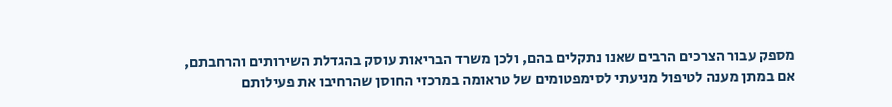מספק עבור הצרכים הרבים שאנו נתקלים בהם, ולכן משרד הבריאות עוסק בהגדלת השירותים והרחבתם, אם במתן מענה לטיפול מניעתי לסימפטומים של טראומה במרכזי החוסן שהרחיבו את פעילותם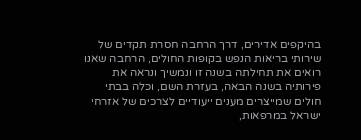בהיקפים אדירים, דרך הרחבה חסרת תקדים של שירותי בריאות הנפש בקופות החולים, הרחבה שאנו רואים את תחילתה בשנה זו ונמשיך ונראה את פירותיה בשנה הבאה, בעזרת השם, וכלה בבתי חולים שמייצרים מענים ייעודיים לצרכים של אזרחי ישראל במרפאות,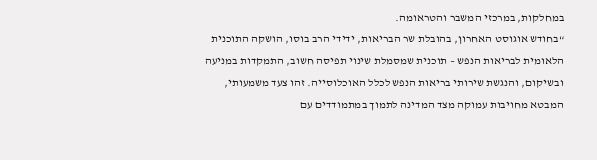במחלקות, במרכזי המשבר והטראומה.
“בחודש אוגוסט האחרון, בהובלת שר הבריאות, ידידי הרב בוסו, הושקה התוכנית הלאומית לבריאות הנפש – תוכנית שמסמלת שינוי תפיסה חשוב, התמקדות במניעה ובשיקום, והנגשת שירותי בריאות הנפש לכלל האוכלוסייה. זהו צעד משמעותי, המבטא מחויבות עמוקה מצד המדינה לתמוך במתמודדים עם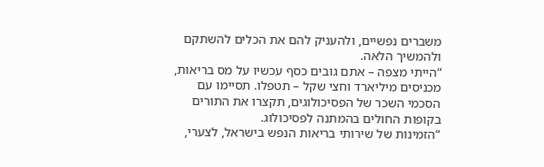משברים נפשיים, ולהעניק להם את הכלים להשתקם ולהמשיך הלאה.
“הייתי מצפה – אתם גובים כסף עכשיו על מס בריאות, מכניסים מיליארד וחצי שקל – תטפלו. תסיימו עם הסכמי השכר של הפסיכולוגים, תקצרו את התורים בקופות החולים בהמתנה לפסיכולוג.
“הזמינות של שירותי בריאות הנפש בישראל, לצערי,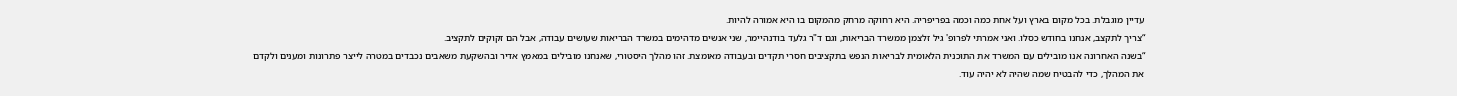עדיין מוגבלת. בכל מקום בארץ ועל אחת כמה וכמה בפריפריה. היא רחוקה מרחק מהמקום בו היא אמורה להיות.
“צריך לתקצב, אנחנו בחודש כסלו. ואני אמרתי לפרופ' גיל זלצמן ממשרד הבריאות, וגם ד"ר גלעד בודנהיימר, שני אנשים מדהימים במשרד הבריאות שעושים עבודה, אבל הם זקוקים לתקציב.
“בשנה האחרונה אנו מובילים עם המשרד את התוכנית הלאומית לבריאות הנפש בתקציבים חסרי תקדים ובעבודה מאומצת. זהו מהלך היסטורי, שאנחנו מובילים במאמץ אדיר ובהשקעת משאבים נכבדים במטרה לייצר פתרונות ומענים ולקדם את המהלך, כדי להבטיח שמה שהיה לא יהיה עוד.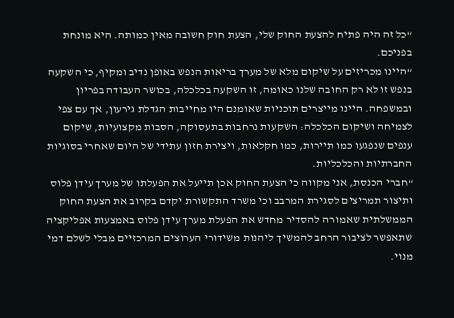“כל זה היה פתיח להצעת החוק שלי, הצעת חוק חשובה מאין כמותה. היא מונחת בפניכם.
“היינו מכריזים על שיקום מלא של מערך בריאות הנפש באופן נדיב ומקיף, כי השקעה בנפש זו לא רק החובה שלנו כאומה, זו השקעה בכלכלה, בכושר העבודה בפריון ובמשפחה. היינו מייצרים תוכניות שאומנם היו מחייבות הגדלת גירעון, אך עם צפי לצמיחה ושיקום הכלכלה: השקעות נרחבות בתעסוקה, הסבות מקצועיות, שיקום ענפים שנפגעו כמו תיירות, כמו חקלאות, ויצירת חזון עתידי של היום שאחרי בסוגיות החברתיות והכלכליות.
“חברי הכנסת, אני מקווה כי הצעת החוק אכן תייעל את הפעלתו של מערך עידן פלוס ותיצור תמריצים לסגירת המרבב וכי משרד התקשורת יקדם בקרוב את הצעת החוק הממשלתית שאמורה להסדיר מחדש את הפעלת מערך עידן פלוס באמצעות אפליקציה שתאפשר לציבור הרחב להמשיך ליהנות משידורי הערוצים המרכזיים מבלי לשלם דמי מנוי.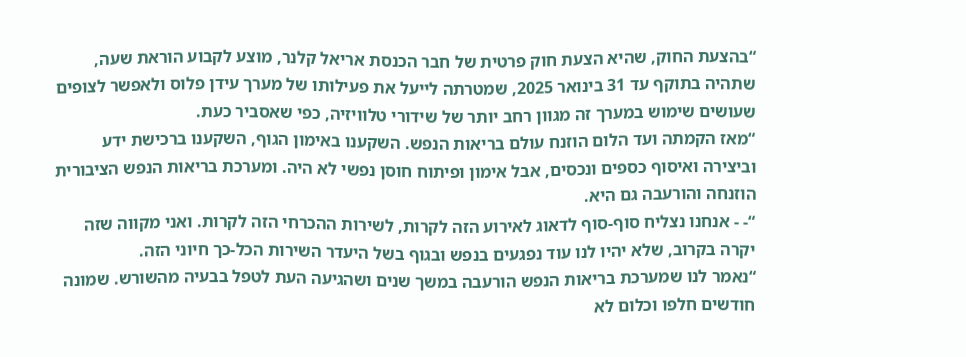“בהצעת החוק, שהיא הצעת חוק פרטית של חבר הכנסת אריאל קלנר, מוצע לקבוע הוראת שעה, שתהיה בתוקף עד 31 בינואר 2025, שמטרתה לייעל את פעילותו של מערך עידן פלוס ולאפשר לצופים שעושים שימוש במערך זה מגוון רחב יותר של שידורי טלוויזיה, כפי שאסביר כעת.
“מאז הקמתה ועד הלום הוזנח עולם בריאות הנפש. השקענו באימון הגוף, השקענו ברכישת ידע וביצירה ואיסוף כספים ונכסים, אבל אימון ופיתוח חוסן נפשי לא היה. ומערכת בריאות הנפש הציבורית הוזנחה והורעבה גם היא.
“- - אנחנו נצליח סוף-סוף לדאוג לאירוע הזה לקרות, לשירות ההכרחי הזה לקרות. ואני מקווה שזה יקרה בקרוב, שלא יהיו לנו עוד נפגעים בנפש ובגוף בשל היעדר השירות הכל-כך חיוני הזה.
“נאמר לנו שמערכת בריאות הנפש הורעבה במשך שנים ושהגיעה העת לטפל בבעיה מהשורש. שמונה חודשים חלפו וכלום לא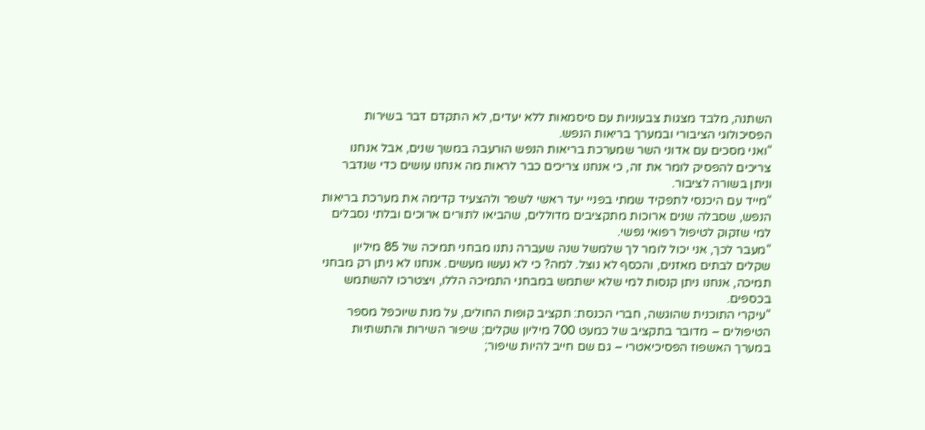השתנה, מלבד מצגות צבעוניות עם סיסמאות ללא יעדים, לא התקדם דבר בשירות הפסיכולוגי הציבורי ובמערך בריאות הנפש.
“ואני מסכים עם אדוני השר שמערכת בריאות הנפש הורעבה במשך שנים, אבל אנחנו צריכים להפסיק לומר את זה, כי אנחנו צריכים כבר לראות מה אנחנו עושים כדי שנדבר וניתן בשורה לציבור.
“מייד עם היכנסי לתפקיד שמתי בפניי יעד ראשי לשפר ולהצעיד קדימה את מערכת בריאות הנפש, שסבלה שנים ארוכות מתקציבים מדוללים, שהביאו לתורים ארוכים ובלתי נסבלים למי שזקוק לטיפול רפואי נפשי.
“מעבר לכך, אני יכול לומר לך שלמשל שנה שעברה נתנו מבחני תמיכה של 85 מיליון שקלים לבתים מאזנים, והכסף לא נוצל. למה? כי לא נעשו מעשים. אנחנו לא ניתן רק מבחני תמיכה, אנחנו ניתן קנסות למי שלא ישתמש במבחני התמיכה הללו, ויצטרכו להשתמש בכספים.
“עיקרי התוכנית שהוגשה, חברי הכנסת: תקציב קופות החולים, על מנת שיוכפל מספר הטיפולים – מדובר בתקציב של כמעט 700 מיליון שקלים; שיפור השירות והתשתיות במערך האשפוז הפסיכיאטרי – גם שם חייב להיות שיפור;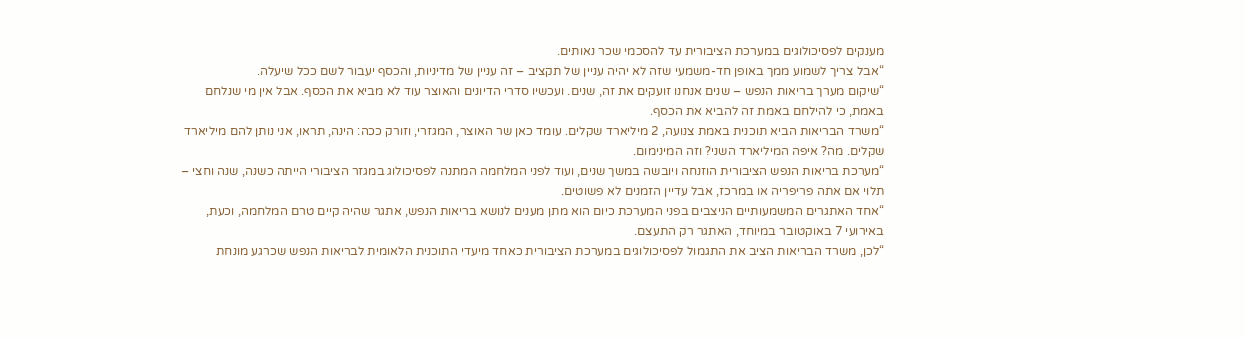מענקים לפסיכולוגים במערכת הציבורית עד להסכמי שכר נאותים.
“אבל צריך לשמוע ממך באופן חד-משמעי שזה לא יהיה עניין של תקציב – זה עניין של מדיניות, והכסף יעבור לשם ככל שיעלה.
“שיקום מערך בריאות הנפש – שנים אנחנו זועקים את זה, שנים. ועכשיו סדרי הדיונים והאוצר עוד לא מביא את הכסף. אבל אין מי שנלחם באמת, כי להילחם באמת זה להביא את הכסף.
“משרד הבריאות הביא תוכנית באמת צנועה, 2 מיליארד שקלים. עומד כאן שר האוצר, המגזרי, וזורק ככה: הינה, תראו, אני נותן להם מיליארד שקלים. מה? איפה המיליארד השני? וזה המינימום.
“מערכת בריאות הנפש הציבורית הוזנחה ויובשה במשך שנים, ועוד לפני המלחמה המתנה לפסיכולוג במגזר הציבורי הייתה כשנה, שנה וחצי – תלוי אם אתה פריפריה או במרכז, אבל עדיין הזמנים לא פשוטים.
“אחד האתגרים המשמעותיים הניצבים בפני המערכת כיום הוא מתן מענים לנושא בריאות הנפש, אתגר שהיה קיים טרם המלחמה, וכעת, באירועי 7 באוקטובר במיוחד, האתגר רק התעצם.
“לכן, משרד הבריאות הציב את התגמול לפסיכולוגים במערכת הציבורית כאחד מיעדי התוכנית הלאומית לבריאות הנפש שכרגע מונחת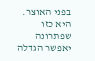בפני האוצר. היא כזו שפתרונה יאפשר הגדלה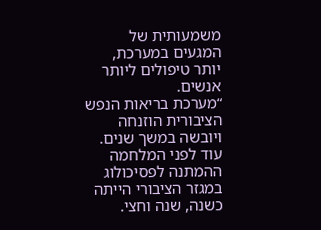משמעותית של המגעים במערכת, יותר טיפולים ליותר אנשים.
“מערכת בריאות הנפש הציבורית הוזנחה ויובשה במשך שנים. עוד לפני המלחמה ההמתנה לפסיכולוג במגזר הציבורי הייתה כשנה, שנה וחצי.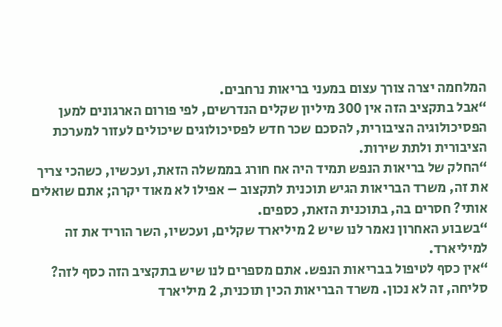המלחמה יצרה צורך עצום במעני בריאות נרחבים.
“אבל בתקציב הזה אין 300 מיליון שקלים הנדרשים, לפי פורום הארגונים למען הפסיכולוגיה הציבורית, להסכם שכר חדש לפסיכולוגים שיכולים לעזור למערכת הציבורית ולתת שירות.
“החלק של בריאות הנפש תמיד היה אח חורג בממשלה הזאת, ועכשיו, כשהכי צריך את זה, משרד הבריאות הגיש תוכנית לתקצוב – אפילו לא מאוד יקרה; אתם שואלים אותי? חסרים בה, בתוכנית הזאת, כספים.
“בשבוע האחרון נאמר לנו שיש 2 מיליארד שקלים, ועכשיו, השר הוריד את זה למיליארד.
“אין כסף לטיפול בבריאות הנפש. אתם מספרים לנו שיש בתקציב הזה כסף לזה? סליחה, זה לא נכון. משרד הבריאות הכין תוכנית, 2 מיליארד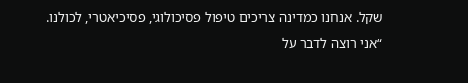שקל. אנחנו כמדינה צריכים טיפול פסיכולוגי, פסיכיאטרי, לכולנו.
“אני רוצה לדבר על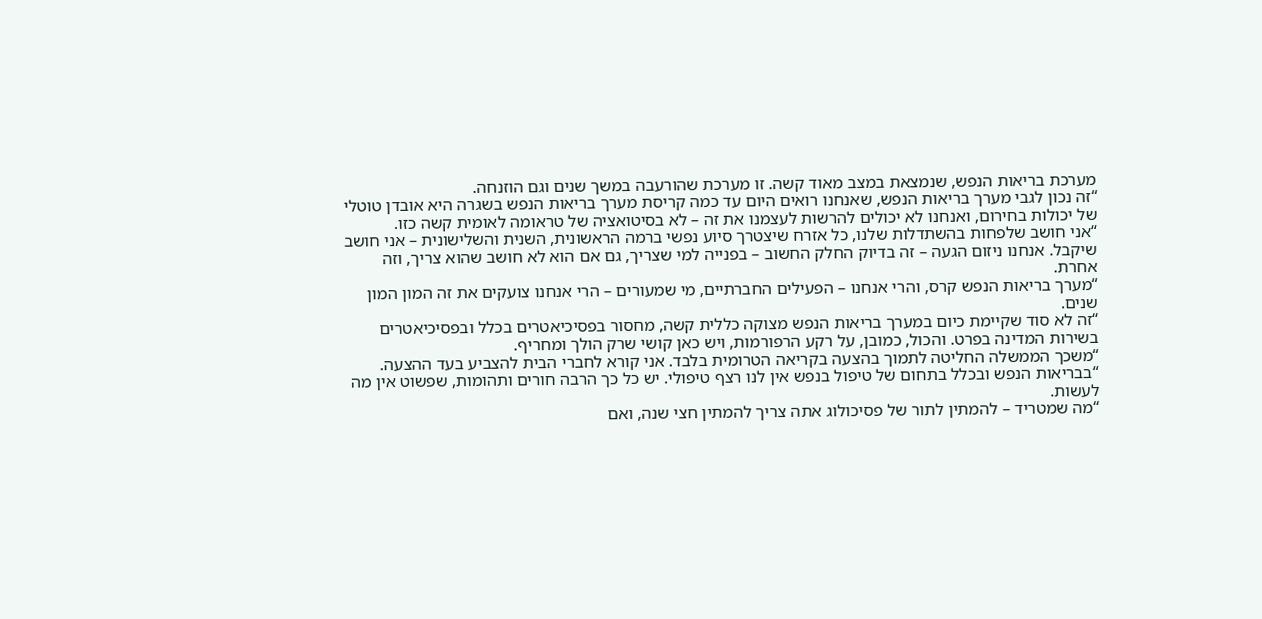מערכת בריאות הנפש, שנמצאת במצב מאוד קשה. זו מערכת שהורעבה במשך שנים וגם הוזנחה.
“זה נכון לגבי מערך בריאות הנפש, שאנחנו רואים היום עד כמה קריסת מערך בריאות הנפש בשגרה היא אובדן טוטלי של יכולות בחירום, ואנחנו לא יכולים להרשות לעצמנו את זה – לא בסיטואציה של טראומה לאומית קשה כזו.
“אני חושב שלפחות בהשתדלות שלנו, כל אזרח שיצטרך סיוע נפשי ברמה הראשונית, השנית והשלישונית – אני חושב שיקבל. אנחנו ניזום הגעה – זה בדיוק החלק החשוב – בפנייה למי שצריך, גם אם הוא לא חושב שהוא צריך, וזה אחרת.
“מערך בריאות הנפש קרס, והרי אנחנו – הפעילים החברתיים, מי שמעורים – הרי אנחנו צועקים את זה המון המון שנים.
“זה לא סוד שקיימת כיום במערך בריאות הנפש מצוקה כללית קשה, מחסור בפסיכיאטרים בכלל ובפסיכיאטרים בשירות המדינה בפרט. והכול, כמובן, על רקע הרפורמות, ויש כאן קושי שרק הולך ומחריף.
“משכך הממשלה החליטה לתמוך בהצעה בקריאה הטרומית בלבד. אני קורא לחברי הבית להצביע בעד ההצעה.
“בבריאות הנפש ובכלל בתחום של טיפול בנפש אין לנו רצף טיפולי. יש כל כך הרבה חורים ותהומות, שפשוט אין מה לעשות.
“מה שמטריד – להמתין לתור של פסיכולוג אתה צריך להמתין חצי שנה, ואם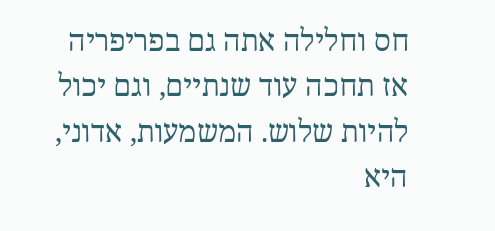חס וחלילה אתה גם בפריפריה אז תחכה עוד שנתיים, וגם יכול להיות שלוש. המשמעות, אדוני, היא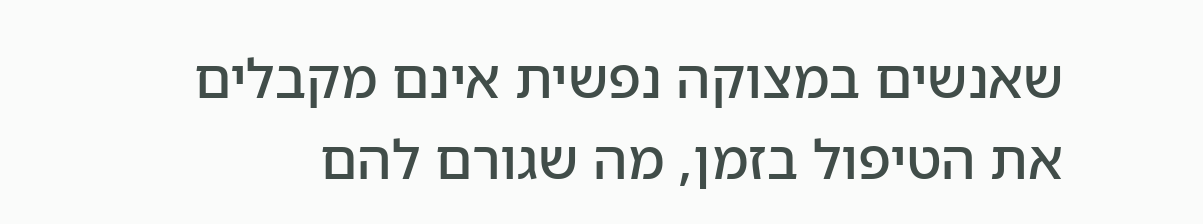שאנשים במצוקה נפשית אינם מקבלים את הטיפול בזמן, מה שגורם להם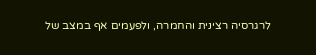לרגרסיה רצינית והחמרה, ולפעמים אף במצב של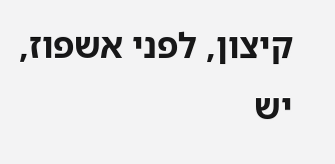קיצון, לפני אשפוז, יש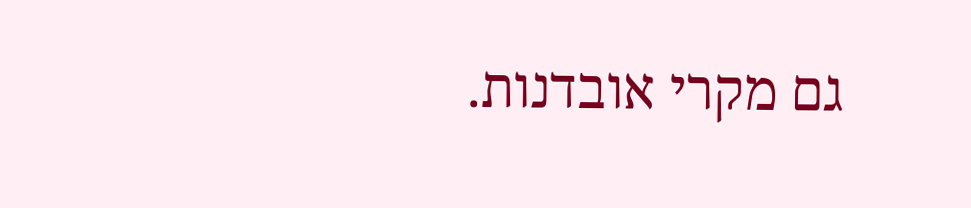גם מקרי אובדנות.